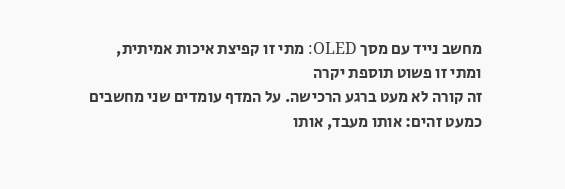מחשב נייד עם מסך OLED: מתי זו קפיצת איכות אמיתית, ומתי זו פשוט תוספת יקרה
זה קורה לא מעט ברגע הרכישה. על המדף עומדים שני מחשבים כמעט זהים: אותו מעבד, אותו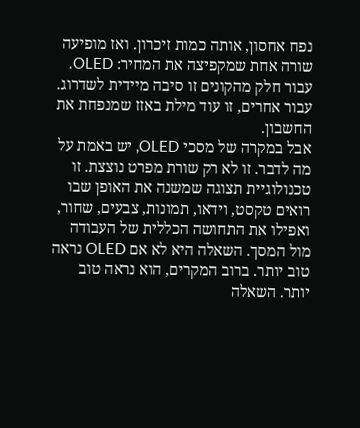נפח אחסון, אותה כמות זיכרון. ואז מופיעה שורה אחת שמקפיצה את המחיר: OLED. עבור חלק מהקונים זו סיבה מיידית לשדרוג. עבור אחרים, זו עוד מילת באזז שמנפחת את החשבון.
אבל במקרה של מסכי OLED, יש באמת על מה לדבר. זו לא רק שורת מפרט נוצצת. זו טכנולוגיית תצוגה שמשנה את האופן שבו רואים טקסט, וידאו, תמונות, צבעים, שחור, ואפילו את התחושה הכללית של העבודה מול המסך. השאלה היא לא אם OLED נראה טוב יותר. ברוב המקרים, הוא נראה טוב יותר. השאלה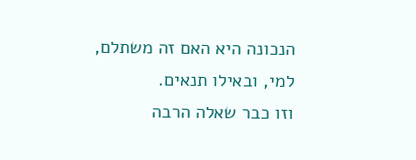הנכונה היא האם זה משתלם, למי, ובאילו תנאים.
וזו כבר שאלה הרבה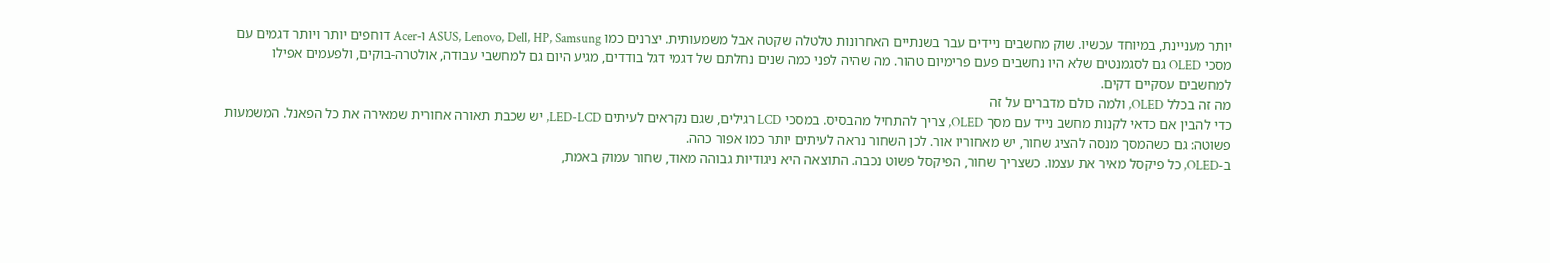יותר מעניינת, במיוחד עכשיו. שוק מחשבים ניידים עבר בשנתיים האחרונות טלטלה שקטה אבל משמעותית. יצרנים כמו ASUS, Lenovo, Dell, HP, Samsung ו-Acer דוחפים יותר ויותר דגמים עם מסכי OLED גם לסגמנטים שלא היו נחשבים פעם פרימיום טהור. מה שהיה לפני כמה שנים נחלתם של דגמי דגל בודדים, מגיע היום גם למחשבי עבודה, אולטרה-בוקים, ולפעמים אפילו למחשבים עסקיים דקים.
מה זה בכלל OLED, ולמה כולם מדברים על זה
כדי להבין אם כדאי לקנות מחשב נייד עם מסך OLED, צריך להתחיל מהבסיס. במסכי LCD רגילים, שגם נקראים לעיתים LED-LCD, יש שכבת תאורה אחורית שמאירה את כל הפאנל. המשמעות פשוטה: גם כשהמסך מנסה להציג שחור, יש מאחוריו אור. לכן השחור נראה לעיתים יותר כמו אפור כהה.
ב-OLED, כל פיקסל מאיר את עצמו. כשצריך שחור, הפיקסל פשוט נכבה. התוצאה היא ניגודיות גבוהה מאוד, שחור עמוק באמת,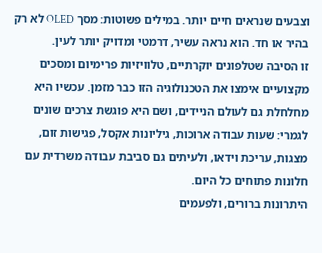וצבעים שנראים חיים יותר. במילים פשוטות: מסך OLED לא רק בהיר או חד. הוא נראה עשיר, דרמטי ומדויק יותר לעין.
זו הסיבה שטלפונים יוקרתיים, טלוויזיות פרימיום ומסכים מקצועיים אימצו את הטכנולוגיה הזו כבר מזמן. עכשיו היא מחלחלת גם לעולם הניידים, ושם היא פוגשת צרכים שונים לגמרי: שעות עבודה ארוכות, גיליונות אקסל, פגישות זום, מצגות, עריכת וידאו, ולעיתים גם סביבת עבודה משרדית עם חלונות פתוחים כל היום.
היתרונות ברורים, ולפעמים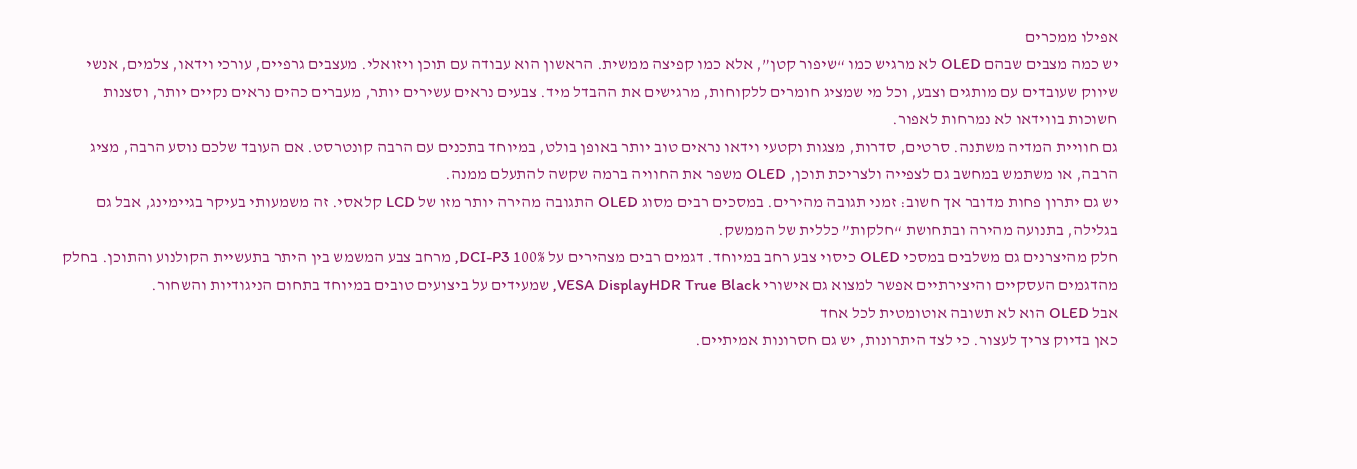אפילו ממכרים
יש כמה מצבים שבהם OLED לא מרגיש כמו “שיפור קטן”, אלא כמו קפיצה ממשית. הראשון הוא עבודה עם תוכן ויזואלי. מעצבים גרפיים, עורכי וידאו, צלמים, אנשי שיווק שעובדים עם מותגים וצבע, וכל מי שמציג חומרים ללקוחות, מרגישים את ההבדל מיד. צבעים נראים עשירים יותר, מעברים כהים נראים נקיים יותר, וסצנות חשוכות בווידאו לא נמרחות לאפור.
גם חוויית המדיה משתנה. סרטים, סדרות, מצגות וקטעי וידאו נראים טוב יותר באופן בולט, במיוחד בתכנים עם הרבה קונטרסט. אם העובד שלכם נוסע הרבה, מציג הרבה, או משתמש במחשב גם לצפייה ולצריכת תוכן, OLED משפר את החוויה ברמה שקשה להתעלם ממנה.
יש גם יתרון פחות מדובר אך חשוב: זמני תגובה מהירים. במסכים רבים מסוג OLED התגובה מהירה יותר מזו של LCD קלאסי. זה משמעותי בעיקר בגיימינג, אבל גם בגלילה, בתנועה מהירה ובתחושת “חלקות” כללית של הממשק.
חלק מהיצרנים גם משלבים במסכי OLED כיסוי צבע רחב במיוחד. דגמים רבים מצהירים על 100% DCI-P3, מרחב צבע המשמש בין היתר בתעשיית הקולנוע והתוכן. בחלק מהדגמים העסקיים והיצירתיים אפשר למצוא גם אישורי VESA DisplayHDR True Black, שמעידים על ביצועים טובים במיוחד בתחום הניגודיות והשחור.
אבל OLED הוא לא תשובה אוטומטית לכל אחד
כאן בדיוק צריך לעצור. כי לצד היתרונות, יש גם חסרונות אמיתיים.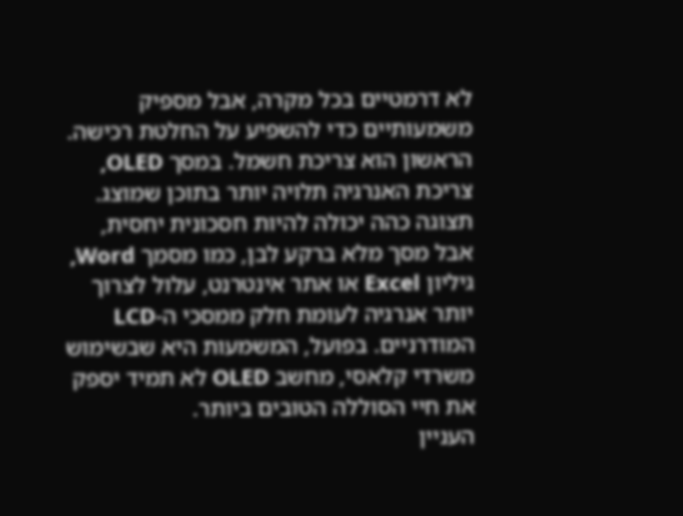לא דרמטיים בכל מקרה, אבל מספיק משמעותיים כדי להשפיע על החלטת רכישה.
הראשון הוא צריכת חשמל. במסך OLED, צריכת האנרגיה תלויה יותר בתוכן שמוצג. תצוגה כהה יכולה להיות חסכונית יחסית, אבל מסך מלא ברקע לבן, כמו מסמך Word, גיליון Excel או אתר אינטרנט, עלול לצרוך יותר אנרגיה לעומת חלק ממסכי ה-LCD המודרניים. בפועל, המשמעות היא שבשימוש משרדי קלאסי, מחשב OLED לא תמיד יספק את חיי הסוללה הטובים ביותר.
העניין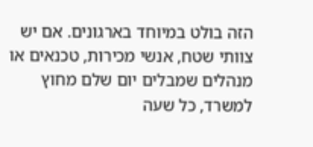הזה בולט במיוחד בארגונים. אם יש צוותי שטח, אנשי מכירות, טכנאים או מנהלים שמבלים יום שלם מחוץ למשרד, כל שעה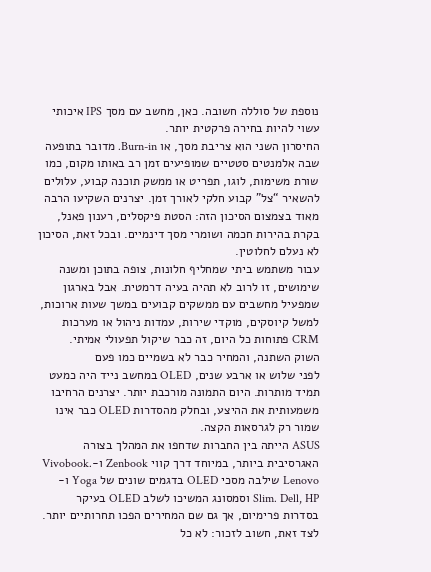נוספת של סוללה חשובה. כאן, מחשב עם מסך IPS איכותי עשוי להיות בחירה פרקטית יותר.
החיסרון השני הוא צריבת מסך, או Burn-in. מדובר בתופעה שבה אלמנטים סטטיים שמופיעים זמן רב באותו מקום, כמו שורת משימות, לוגו, תפריט או ממשק תוכנה קבוע, עלולים להשאיר “צל” קבוע חלקי לאורך זמן. יצרנים השקיעו הרבה מאוד בצמצום הסיכון הזה: הסטת פיקסלים, רענון פאנל, בקרת בהירות חכמה ושומרי מסך דינמיים. ובכל זאת, הסיכון לא נעלם לחלוטין.
עבור משתמש ביתי שמחליף חלונות, צופה בתוכן ומשנה שימושים, זו לרוב לא תהיה בעיה דרמטית. אבל בארגון שמפעיל מחשבים עם ממשקים קבועים במשך שעות ארוכות, למשל קיוסקים, מוקדי שירות, עמדות ניהול או מערכות CRM פתוחות כל היום, זה כבר שיקול תפעולי אמיתי.
השוק השתנה, והמחיר כבר לא בשמיים כמו פעם
לפני שלוש או ארבע שנים, OLED במחשב נייד היה כמעט תמיד מותרות. היום התמונה מורכבת יותר. יצרנים הרחיבו משמעותית את ההיצע, ובחלק מהסדרות OLED כבר אינו שמור רק לגרסאות הקצה.
ASUS הייתה בין החברות שדחפו את המהלך בצורה האגרסיבית ביותר, במיוחד דרך קווי Zenbook ו-Vivobook. Lenovo שילבה מסכי OLED בדגמים שונים של Yoga ו-Slim. Dell, HP וסמסונג המשיכו לשלב OLED בעיקר בסדרות פרימיום, אך גם שם המחירים הפכו תחרותיים יותר.
לצד זאת, חשוב לזכור: לא כל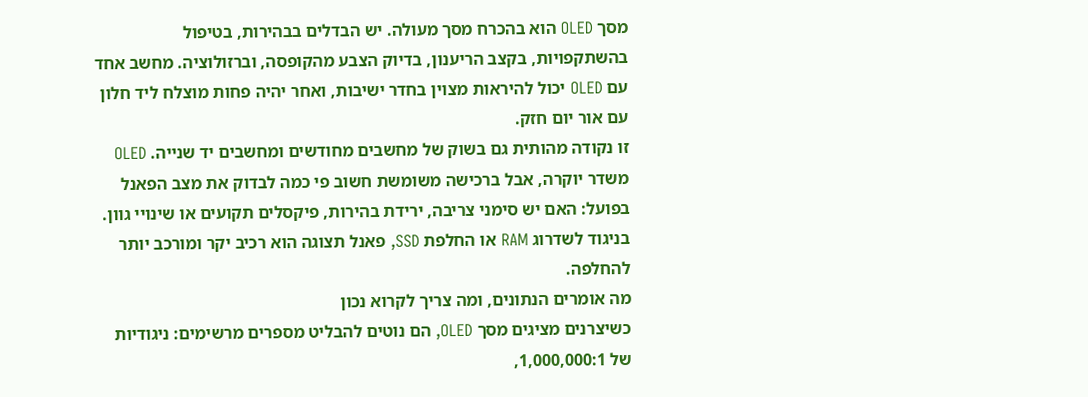מסך OLED הוא בהכרח מסך מעולה. יש הבדלים בבהירות, בטיפול בהשתקפויות, בקצב הריענון, בדיוק הצבע מהקופסה, וברזולוציה. מחשב אחד עם OLED יכול להיראות מצוין בחדר ישיבות, ואחר יהיה פחות מוצלח ליד חלון עם אור יום חזק.
זו נקודה מהותית גם בשוק של מחשבים מחודשים ומחשבים יד שנייה. OLED משדר יוקרה, אבל ברכישה משומשת חשוב פי כמה לבדוק את מצב הפאנל בפועל: האם יש סימני צריבה, ירידת בהירות, פיקסלים תקועים או שינויי גוון. בניגוד לשדרוג RAM או החלפת SSD, פאנל תצוגה הוא רכיב יקר ומורכב יותר להחלפה.
מה אומרים הנתונים, ומה צריך לקרוא נכון
כשיצרנים מציגים מסך OLED, הם נוטים להבליט מספרים מרשימים: ניגודיות של 1,000,000:1,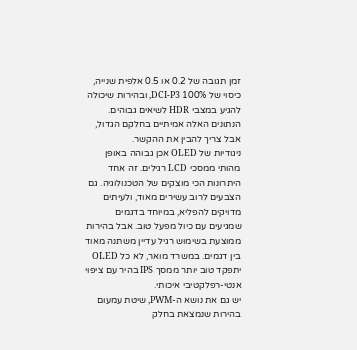זמן תגובה של 0.2 או 0.5 אלפית שנייה, כיסוי של 100% DCI-P3, ובהירות שיכולה להגיע במצבי HDR לשיאים גבוהים. הנתונים האלה אמיתיים בחלקם הגדול, אבל צריך להבין את ההקשר.
ניגודיות של OLED אכן גבוהה באופן מהותי ממסכי LCD רגילים. זה אחד היתרונות הכי מוצקים של הטכנולוגיה. גם הצבעים לרוב עשירים מאוד, ולעיתים מדויקים להפליא, במיוחד בדגמים שמגיעים עם כיול מפעל טוב. אבל בהירות ממוצעת בשימוש רגיל עדיין משתנה מאוד בין דגמים. במשרד מואר, לא כל OLED יתפקד טוב יותר ממסך IPS בהיר עם ציפוי אנטי-רפלקטיבי איכותי.
יש גם את נושא ה-PWM, שיטת עמעום בהירות שנמצאת בחלק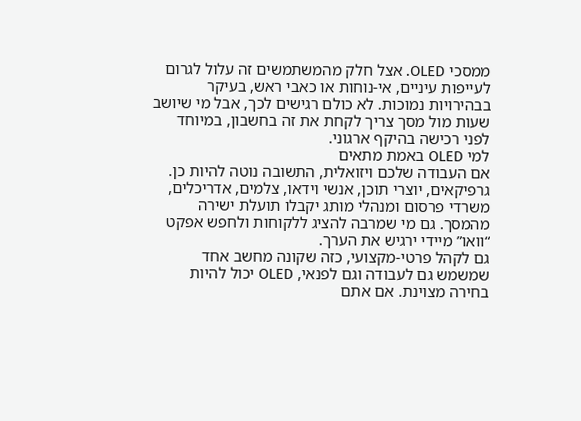ממסכי OLED. אצל חלק מהמשתמשים זה עלול לגרום לעייפות עיניים, אי-נוחות או כאבי ראש, בעיקר בבהירויות נמוכות. לא כולם רגישים לכך, אבל מי שיושב שעות מול מסך צריך לקחת את זה בחשבון, במיוחד לפני רכישה בהיקף ארגוני.
למי OLED באמת מתאים
אם העבודה שלכם ויזואלית, התשובה נוטה להיות כן. גרפיקאים, יוצרי תוכן, אנשי וידאו, צלמים, אדריכלים, משרדי פרסום ומנהלי מותג יקבלו תועלת ישירה מהמסך. גם מי שמרבה להציג ללקוחות ולחפש אפקט “וואו” מיידי ירגיש את הערך.
גם לקהל פרטי-מקצועי, כזה שקונה מחשב אחד שמשמש גם לעבודה וגם לפנאי, OLED יכול להיות בחירה מצוינת. אם אתם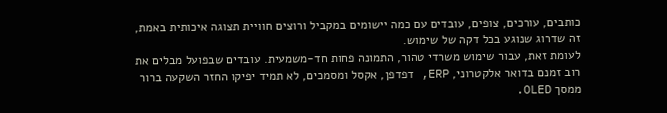כותבים, עורכים, צופים, עובדים עם כמה יישומים במקביל ורוצים חוויית תצוגה איכותית באמת, זה שדרוג שנוגע בכל דקה של שימוש.
לעומת זאת, עבור שימוש משרדי טהור, התמונה פחות חד-משמעית. עובדים שבפועל מבלים את רוב זמנם בדואר אלקטרוני, ERP, דפדפן, אקסל ומסמכים, לא תמיד יפיקו החזר השקעה ברור ממסך OLED.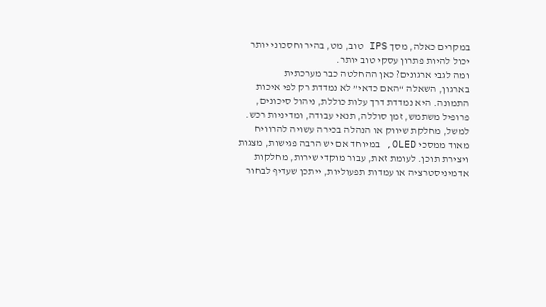במקרים כאלה, מסך IPS טוב, מט, בהיר וחסכוני יותר יכול להיות פתרון עסקי טוב יותר.
ומה לגבי ארגונים? כאן ההחלטה כבר מערכתית
בארגון, השאלה “האם כדאי” לא נמדדת רק לפי איכות התמונה. היא נמדדת דרך עלות כוללת, ניהול סיכונים, פרופיל משתמש, זמן סוללה, תנאי עבודה, ומדיניות רכש.
למשל, מחלקת שיווק או הנהלה בכירה עשויה להרוויח מאוד ממסכי OLED, במיוחד אם יש הרבה פגישות, מצגות ויצירת תוכן. לעומת זאת, עבור מוקדי שירות, מחלקות אדמיניסטרציה או עמדות תפעוליות, ייתכן שעדיף לבחור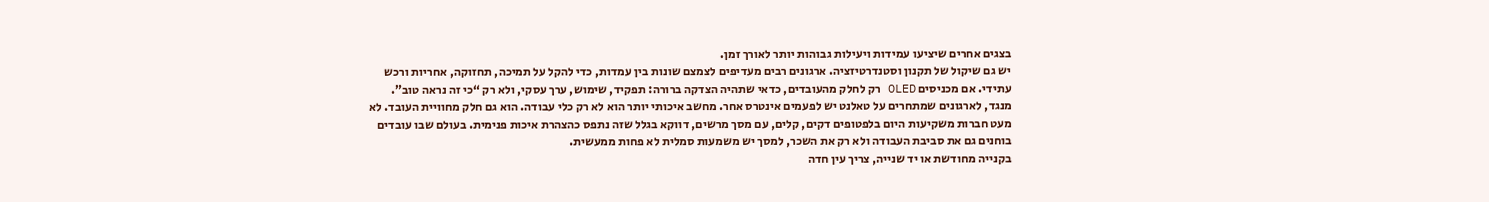בצגים אחרים שיציעו עמידות ויעילות גבוהות יותר לאורך זמן.
יש גם שיקול של תקנון וסטנדרטיזציה. ארגונים רבים מעדיפים לצמצם שונות בין עמדות, כדי להקל על תמיכה, תחזוקה, אחריות ורכש עתידי. אם מכניסים OLED רק לחלק מהעובדים, כדאי שתהיה הצדקה ברורה: תפקיד, שימוש, ערך עסקי, ולא רק “כי זה נראה טוב”.
מנגד, לארגונים שמתחרים על טאלנט יש לפעמים אינטרס אחר. מחשב איכותי יותר הוא לא רק כלי עבודה. הוא גם חלק מחוויית העובד. לא מעט חברות משקיעות היום בלפטופים דקים, קלים, עם מסך מרשים, דווקא בגלל שזה נתפס כהצהרת איכות פנימית. בעולם שבו עובדים בוחנים גם את סביבת העבודה ולא רק את השכר, למסך יש משמעות סמלית לא פחות ממעשית.
בקנייה מחודשת או יד שנייה, צריך עין חדה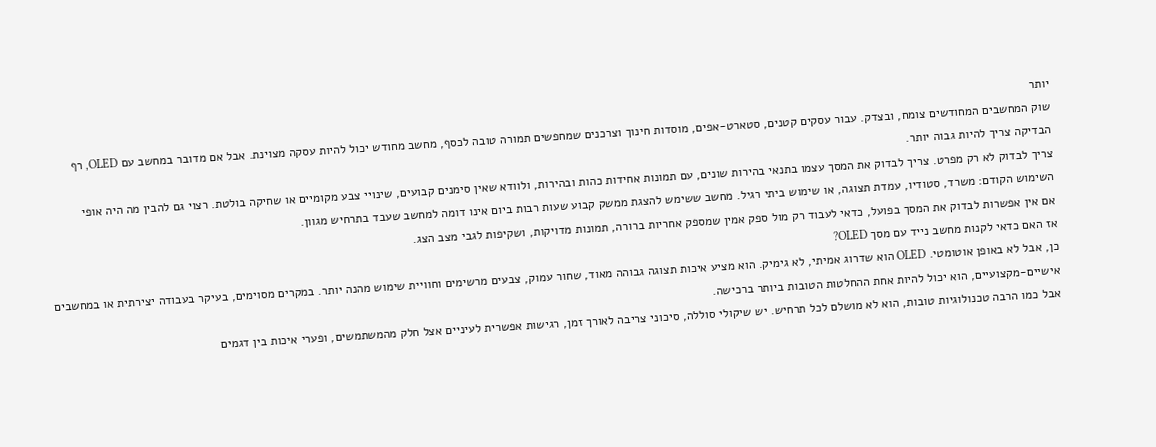יותר
שוק המחשבים המחודשים צומח, ובצדק. עבור עסקים קטנים, סטארט-אפים, מוסדות חינוך וצרכנים שמחפשים תמורה טובה לכסף, מחשב מחודש יכול להיות עסקה מצוינת. אבל אם מדובר במחשב עם OLED, רף הבדיקה צריך להיות גבוה יותר.
צריך לבדוק לא רק מפרט. צריך לבדוק את המסך עצמו בתנאי בהירות שונים, עם תמונות אחידות כהות ובהירות, ולוודא שאין סימנים קבועים, שינויי צבע מקומיים או שחיקה בולטת. רצוי גם להבין מה היה אופי השימוש הקודם: משרד, סטודיו, עמדת תצוגה, או שימוש ביתי רגיל. מחשב ששימש להצגת ממשק קבוע שעות רבות ביום אינו דומה למחשב שעבד בתרחיש מגוון.
אם אין אפשרות לבדוק את המסך בפועל, כדאי לעבוד רק מול ספק אמין שמספק אחריות ברורה, תמונות מדויקות, ושקיפות לגבי מצב הצג.
אז האם כדאי לקנות מחשב נייד עם מסך OLED?
כן, אבל לא באופן אוטומטי. OLED הוא שדרוג אמיתי, לא גימיק. הוא מציע איכות תצוגה גבוהה מאוד, שחור עמוק, צבעים מרשימים וחוויית שימוש מהנה יותר. במקרים מסוימים, בעיקר בעבודה יצירתית או במחשבים אישיים-מקצועיים, הוא יכול להיות אחת ההחלטות הטובות ביותר ברכישה.
אבל כמו הרבה טכנולוגיות טובות, הוא לא מושלם לכל תרחיש. יש שיקולי סוללה, סיכוני צריבה לאורך זמן, רגישות אפשרית לעיניים אצל חלק מהמשתמשים, ופערי איכות בין דגמים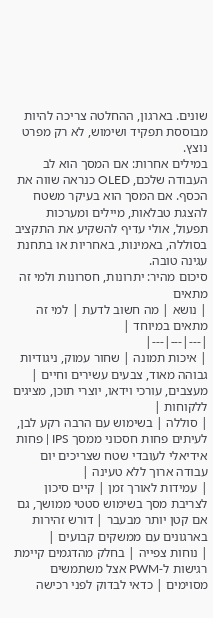שונים. בארגון, ההחלטה צריכה להיות מבוססת תפקיד ושימוש, לא רק מפרט נוצץ.
במילים אחרות: אם המסך הוא לב העבודה שלכם, OLED כנראה שווה את הכסף. אם המסך הוא בעיקר משטח להצגת טבלאות, מיילים ומערכות תפעול, אולי עדיף להשקיע את התקציב בסוללה, באמינות, באחריות או בתחנת עגינה טובה.
סיכום מהיר: יתרונות, חסרונות ולמי זה מתאים
| נושא | מה חשוב לדעת | למי זה מתאים במיוחד |
|---|---|---|
| איכות תמונה | שחור עמוק, ניגודיות גבוהה מאוד, צבעים עשירים וחיים | מעצבים, עורכי וידאו, יוצרי תוכן, מציגים ללקוחות |
| סוללה | בשימוש עם הרבה רקע לבן, לעיתים פחות חסכוני ממסך IPS | פחות אידיאלי לעובדי שטח שצריכים יום עבודה ארוך ללא טעינה |
| עמידות לאורך זמן | קיים סיכון לצריבת מסך בשימוש סטטי ממושך, גם אם קטן יותר מבעבר | דורש זהירות בארגונים עם ממשקים קבועים |
| נוחות צפייה | בחלק מהדגמים קיימת רגישות ל-PWM אצל משתמשים מסוימים | כדאי לבדוק לפני רכישה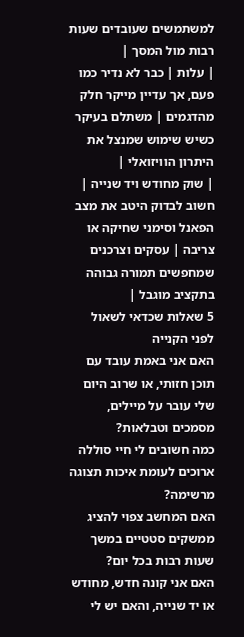למשתמשים שעובדים שעות רבות מול המסך |
| עלות | כבר לא נדיר כמו פעם, אך עדיין מייקר חלק מהדגמים | משתלם בעיקר כשיש שימוש שמנצל את היתרון הוויזואלי |
| שוק מחודש ויד שנייה | חשוב לבדוק היטב את מצב הפאנל וסימני שחיקה או צריבה | עסקים וצרכנים שמחפשים תמורה גבוהה בתקציב מוגבל |
5 שאלות שכדאי לשאול לפני הקנייה
האם אני באמת עובד עם תוכן חזותי, או שרוב היום שלי עובר על מיילים, מסמכים וטבלאות?
כמה חשובים לי חיי סוללה ארוכים לעומת איכות תצוגה מרשימה?
האם המחשב צפוי להציג ממשקים סטטיים במשך שעות רבות בכל יום?
האם אני קונה חדש, מחודש או יד שנייה, והאם יש לי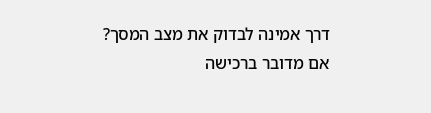דרך אמינה לבדוק את מצב המסך?
אם מדובר ברכישה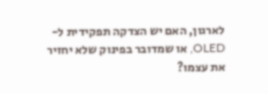לארגון, האם יש הצדקה תפקידית ל-OLED, או שמדובר בפינוק שלא יחזיר את עצמו?